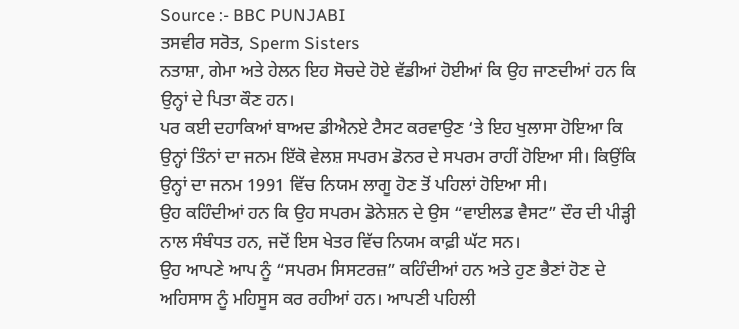Source :- BBC PUNJABI
ਤਸਵੀਰ ਸਰੋਤ, Sperm Sisters
ਨਤਾਸ਼ਾ, ਗੇਮਾ ਅਤੇ ਹੇਲਨ ਇਹ ਸੋਚਦੇ ਹੋਏ ਵੱਡੀਆਂ ਹੋਈਆਂ ਕਿ ਉਹ ਜਾਣਦੀਆਂ ਹਨ ਕਿ ਉਨ੍ਹਾਂ ਦੇ ਪਿਤਾ ਕੌਣ ਹਨ।
ਪਰ ਕਈ ਦਹਾਕਿਆਂ ਬਾਅਦ ਡੀਐਨਏ ਟੈਸਟ ਕਰਵਾਉਣ ‘ਤੇ ਇਹ ਖੁਲਾਸਾ ਹੋਇਆ ਕਿ ਉਨ੍ਹਾਂ ਤਿੰਨਾਂ ਦਾ ਜਨਮ ਇੱਕੋ ਵੇਲਸ਼ ਸਪਰਮ ਡੋਨਰ ਦੇ ਸਪਰਮ ਰਾਹੀਂ ਹੋਇਆ ਸੀ। ਕਿਉਂਕਿ ਉਨ੍ਹਾਂ ਦਾ ਜਨਮ 1991 ਵਿੱਚ ਨਿਯਮ ਲਾਗੂ ਹੋਣ ਤੋਂ ਪਹਿਲਾਂ ਹੋਇਆ ਸੀ।
ਉਹ ਕਹਿੰਦੀਆਂ ਹਨ ਕਿ ਉਹ ਸਪਰਮ ਡੋਨੇਸ਼ਨ ਦੇ ਉਸ “ਵਾਈਲਡ ਵੈਸਟ” ਦੌਰ ਦੀ ਪੀੜ੍ਹੀ ਨਾਲ ਸੰਬੰਧਤ ਹਨ, ਜਦੋਂ ਇਸ ਖੇਤਰ ਵਿੱਚ ਨਿਯਮ ਕਾਫ਼ੀ ਘੱਟ ਸਨ।
ਉਹ ਆਪਣੇ ਆਪ ਨੂੰ “ਸਪਰਮ ਸਿਸਟਰਜ਼” ਕਹਿੰਦੀਆਂ ਹਨ ਅਤੇ ਹੁਣ ਭੈਣਾਂ ਹੋਣ ਦੇ ਅਹਿਸਾਸ ਨੂੰ ਮਹਿਸੂਸ ਕਰ ਰਹੀਆਂ ਹਨ। ਆਪਣੀ ਪਹਿਲੀ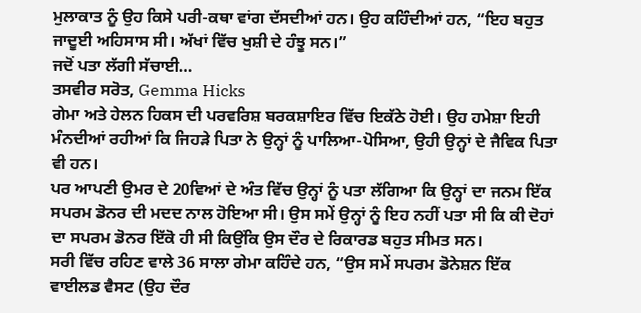ਮੁਲਾਕਾਤ ਨੂੰ ਉਹ ਕਿਸੇ ਪਰੀ-ਕਥਾ ਵਾਂਗ ਦੱਸਦੀਆਂ ਹਨ। ਉਹ ਕਹਿੰਦੀਆਂ ਹਨ, “ਇਹ ਬਹੁਤ ਜਾਦੂਈ ਅਹਿਸਾਸ ਸੀ। ਅੱਖਾਂ ਵਿੱਚ ਖੁਸ਼ੀ ਦੇ ਹੰਝੂ ਸਨ।”
ਜਦੋਂ ਪਤਾ ਲੱਗੀ ਸੱਚਾਈ…
ਤਸਵੀਰ ਸਰੋਤ, Gemma Hicks
ਗੇਮਾ ਅਤੇ ਹੇਲਨ ਹਿਕਸ ਦੀ ਪਰਵਰਿਸ਼ ਬਰਕਸ਼ਾਇਰ ਵਿੱਚ ਇਕੱਠੇ ਹੋਈ। ਉਹ ਹਮੇਸ਼ਾ ਇਹੀ ਮੰਨਦੀਆਂ ਰਹੀਆਂ ਕਿ ਜਿਹੜੇ ਪਿਤਾ ਨੇ ਉਨ੍ਹਾਂ ਨੂੰ ਪਾਲਿਆ-ਪੋਸਿਆ, ਉਹੀ ਉਨ੍ਹਾਂ ਦੇ ਜੈਵਿਕ ਪਿਤਾ ਵੀ ਹਨ।
ਪਰ ਆਪਣੀ ਉਮਰ ਦੇ 20ਵਿਆਂ ਦੇ ਅੰਤ ਵਿੱਚ ਉਨ੍ਹਾਂ ਨੂੰ ਪਤਾ ਲੱਗਿਆ ਕਿ ਉਨ੍ਹਾਂ ਦਾ ਜਨਮ ਇੱਕ ਸਪਰਮ ਡੋਨਰ ਦੀ ਮਦਦ ਨਾਲ ਹੋਇਆ ਸੀ। ਉਸ ਸਮੇਂ ਉਨ੍ਹਾਂ ਨੂੰ ਇਹ ਨਹੀਂ ਪਤਾ ਸੀ ਕਿ ਕੀ ਦੋਹਾਂ ਦਾ ਸਪਰਮ ਡੋਨਰ ਇੱਕੋ ਹੀ ਸੀ ਕਿਉਂਕਿ ਉਸ ਦੌਰ ਦੇ ਰਿਕਾਰਡ ਬਹੁਤ ਸੀਮਤ ਸਨ।
ਸਰੀ ਵਿੱਚ ਰਹਿਣ ਵਾਲੇ 36 ਸਾਲਾ ਗੇਮਾ ਕਹਿੰਦੇ ਹਨ, “ਉਸ ਸਮੇਂ ਸਪਰਮ ਡੋਨੇਸ਼ਨ ਇੱਕ ਵਾਈਲਡ ਵੈਸਟ (ਉਹ ਦੌਰ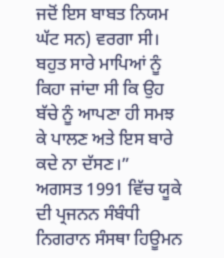ਜਦੋਂ ਇਸ ਬਾਬਤ ਨਿਯਮ ਘੱਟ ਸਨ) ਵਰਗਾ ਸੀ। ਬਹੁਤ ਸਾਰੇ ਮਾਪਿਆਂ ਨੂੰ ਕਿਹਾ ਜਾਂਦਾ ਸੀ ਕਿ ਉਹ ਬੱਚੇ ਨੂੰ ਆਪਣਾ ਹੀ ਸਮਝ ਕੇ ਪਾਲਣ ਅਤੇ ਇਸ ਬਾਰੇ ਕਦੇ ਨਾ ਦੱਸਣ।”
ਅਗਸਤ 1991 ਵਿੱਚ ਯੂਕੇ ਦੀ ਪ੍ਰਜਨਨ ਸੰਬੰਧੀ ਨਿਗਰਾਨ ਸੰਸਥਾ ਹਿਊਮਨ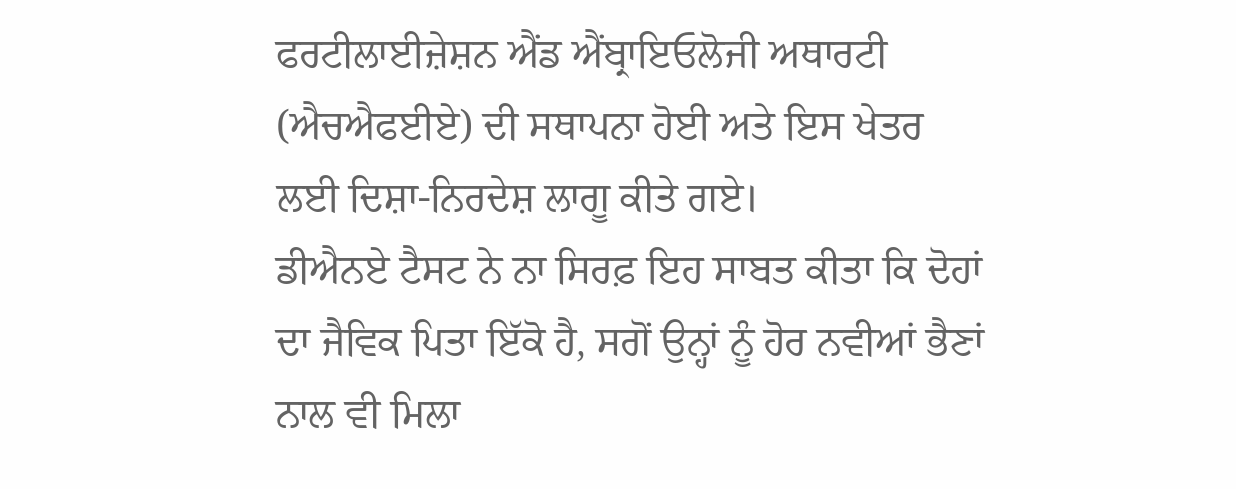ਫਰਟੀਲਾਈਜ਼ੇਸ਼ਨ ਐਂਡ ਐਂਬ੍ਰਾਇਓਲੋਜੀ ਅਥਾਰਟੀ (ਐਚਐਫਈਏ) ਦੀ ਸਥਾਪਨਾ ਹੋਈ ਅਤੇ ਇਸ ਖੇਤਰ ਲਈ ਦਿਸ਼ਾ-ਨਿਰਦੇਸ਼ ਲਾਗੂ ਕੀਤੇ ਗਏ।
ਡੀਐਨਏ ਟੈਸਟ ਨੇ ਨਾ ਸਿਰਫ਼ ਇਹ ਸਾਬਤ ਕੀਤਾ ਕਿ ਦੋਹਾਂ ਦਾ ਜੈਵਿਕ ਪਿਤਾ ਇੱਕੋ ਹੈ, ਸਗੋਂ ਉਨ੍ਹਾਂ ਨੂੰ ਹੋਰ ਨਵੀਆਂ ਭੈਣਾਂ ਨਾਲ ਵੀ ਮਿਲਾ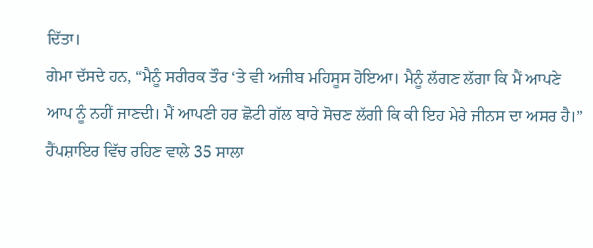ਦਿੱਤਾ।
ਗੇਮਾ ਦੱਸਦੇ ਹਨ, “ਮੈਨੂੰ ਸਰੀਰਕ ਤੌਰ ‘ਤੇ ਵੀ ਅਜੀਬ ਮਹਿਸੂਸ ਹੋਇਆ। ਮੈਨੂੰ ਲੱਗਣ ਲੱਗਾ ਕਿ ਮੈਂ ਆਪਣੇ ਆਪ ਨੂੰ ਨਹੀਂ ਜਾਣਦੀ। ਮੈਂ ਆਪਣੀ ਹਰ ਛੋਟੀ ਗੱਲ ਬਾਰੇ ਸੋਚਣ ਲੱਗੀ ਕਿ ਕੀ ਇਹ ਮੇਰੇ ਜੀਨਸ ਦਾ ਅਸਰ ਹੈ।”
ਹੈਂਪਸ਼ਾਇਰ ਵਿੱਚ ਰਹਿਣ ਵਾਲੇ 35 ਸਾਲਾ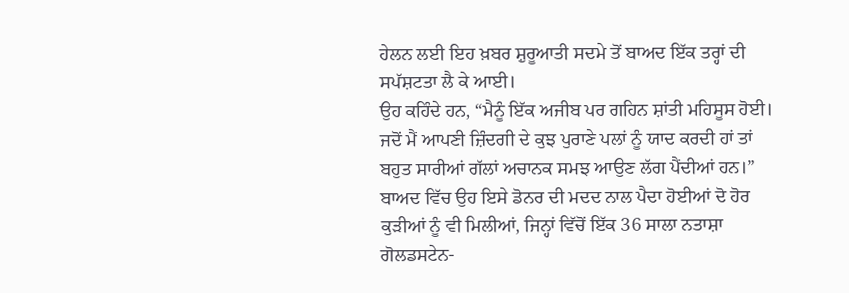ਹੇਲਨ ਲਈ ਇਹ ਖ਼ਬਰ ਸ਼ੁਰੂਆਤੀ ਸਦਮੇ ਤੋਂ ਬਾਅਦ ਇੱਕ ਤਰ੍ਹਾਂ ਦੀ ਸਪੱਸ਼ਟਤਾ ਲੈ ਕੇ ਆਈ।
ਉਹ ਕਹਿੰਦੇ ਹਨ, “ਮੈਨੂੰ ਇੱਕ ਅਜੀਬ ਪਰ ਗਹਿਨ ਸ਼ਾਂਤੀ ਮਹਿਸੂਸ ਹੋਈ। ਜਦੋਂ ਮੈਂ ਆਪਣੀ ਜ਼ਿੰਦਗੀ ਦੇ ਕੁਝ ਪੁਰਾਣੇ ਪਲਾਂ ਨੂੰ ਯਾਦ ਕਰਦੀ ਹਾਂ ਤਾਂ ਬਹੁਤ ਸਾਰੀਆਂ ਗੱਲਾਂ ਅਚਾਨਕ ਸਮਝ ਆਉਣ ਲੱਗ ਪੈਂਦੀਆਂ ਹਨ।”
ਬਾਅਦ ਵਿੱਚ ਉਹ ਇਸੇ ਡੋਨਰ ਦੀ ਮਦਦ ਨਾਲ ਪੈਦਾ ਹੋਈਆਂ ਦੋ ਹੋਰ ਕੁੜੀਆਂ ਨੂੰ ਵੀ ਮਿਲੀਆਂ, ਜਿਨ੍ਹਾਂ ਵਿੱਚੋਂ ਇੱਕ 36 ਸਾਲਾ ਨਤਾਸ਼ਾ ਗੋਲਡਸਟੇਨ-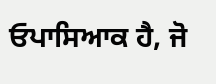ਓਪਾਸਿਆਕ ਹੈ, ਜੋ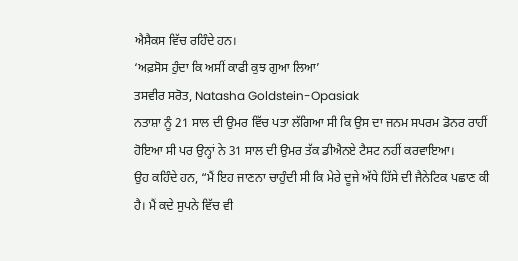ਐਸੈਕਸ ਵਿੱਚ ਰਹਿੰਦੇ ਹਨ।
‘ਅਫ਼ਸੋਸ ਹੁੰਦਾ ਕਿ ਅਸੀਂ ਕਾਫੀ ਕੁਝ ਗੁਆ ਲਿਆ’
ਤਸਵੀਰ ਸਰੋਤ, Natasha Goldstein-Opasiak
ਨਤਾਸ਼ਾ ਨੂੰ 21 ਸਾਲ ਦੀ ਉਮਰ ਵਿੱਚ ਪਤਾ ਲੱਗਿਆ ਸੀ ਕਿ ਉਸ ਦਾ ਜਨਮ ਸਪਰਮ ਡੋਨਰ ਰਾਹੀਂ ਹੋਇਆ ਸੀ ਪਰ ਉਨ੍ਹਾਂ ਨੇ 31 ਸਾਲ ਦੀ ਉਮਰ ਤੱਕ ਡੀਐਨਏ ਟੈਸਟ ਨਹੀਂ ਕਰਵਾਇਆ।
ਉਹ ਕਹਿੰਦੇ ਹਨ, “ਮੈਂ ਇਹ ਜਾਣਨਾ ਚਾਹੁੰਦੀ ਸੀ ਕਿ ਮੇਰੇ ਦੂਜੇ ਅੱਧੇ ਹਿੱਸੇ ਦੀ ਜੈਨੇਟਿਕ ਪਛਾਣ ਕੀ ਹੈ। ਮੈਂ ਕਦੇ ਸੁਪਨੇ ਵਿੱਚ ਵੀ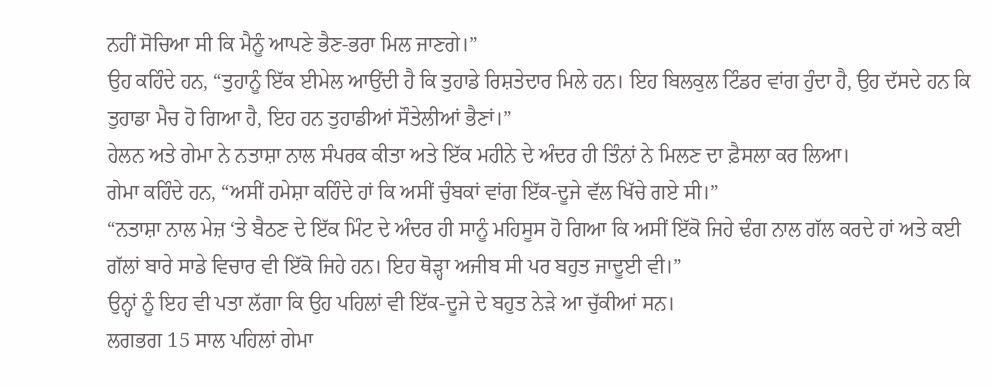ਨਹੀਂ ਸੋਚਿਆ ਸੀ ਕਿ ਮੈਨੂੰ ਆਪਣੇ ਭੈਣ-ਭਰਾ ਮਿਲ ਜਾਣਗੇ।”
ਉਹ ਕਹਿੰਦੇ ਹਨ, “ਤੁਹਾਨੂੰ ਇੱਕ ਈਮੇਲ ਆਉਂਦੀ ਹੈ ਕਿ ਤੁਹਾਡੇ ਰਿਸ਼ਤੇਦਾਰ ਮਿਲੇ ਹਨ। ਇਹ ਬਿਲਕੁਲ ਟਿੰਡਰ ਵਾਂਗ ਹੁੰਦਾ ਹੈ, ਉਹ ਦੱਸਦੇ ਹਨ ਕਿ ਤੁਹਾਡਾ ਮੈਚ ਹੋ ਗਿਆ ਹੈ, ਇਹ ਹਨ ਤੁਹਾਡੀਆਂ ਸੌਤੇਲੀਆਂ ਭੈਣਾਂ।”
ਹੇਲਨ ਅਤੇ ਗੇਮਾ ਨੇ ਨਤਾਸ਼ਾ ਨਾਲ ਸੰਪਰਕ ਕੀਤਾ ਅਤੇ ਇੱਕ ਮਹੀਨੇ ਦੇ ਅੰਦਰ ਹੀ ਤਿੰਨਾਂ ਨੇ ਮਿਲਣ ਦਾ ਫ਼ੈਸਲਾ ਕਰ ਲਿਆ।
ਗੇਮਾ ਕਹਿੰਦੇ ਹਨ, “ਅਸੀਂ ਹਮੇਸ਼ਾ ਕਹਿੰਦੇ ਹਾਂ ਕਿ ਅਸੀਂ ਚੁੰਬਕਾਂ ਵਾਂਗ ਇੱਕ-ਦੂਜੇ ਵੱਲ ਖਿੱਚੇ ਗਏ ਸੀ।”
“ਨਤਾਸ਼ਾ ਨਾਲ ਮੇਜ਼ ‘ਤੇ ਬੈਠਣ ਦੇ ਇੱਕ ਮਿੰਟ ਦੇ ਅੰਦਰ ਹੀ ਸਾਨੂੰ ਮਹਿਸੂਸ ਹੋ ਗਿਆ ਕਿ ਅਸੀਂ ਇੱਕੋ ਜਿਹੇ ਢੰਗ ਨਾਲ ਗੱਲ ਕਰਦੇ ਹਾਂ ਅਤੇ ਕਈ ਗੱਲਾਂ ਬਾਰੇ ਸਾਡੇ ਵਿਚਾਰ ਵੀ ਇੱਕੋ ਜਿਹੇ ਹਨ। ਇਹ ਥੋੜ੍ਹਾ ਅਜੀਬ ਸੀ ਪਰ ਬਹੁਤ ਜਾਦੂਈ ਵੀ।”
ਉਨ੍ਹਾਂ ਨੂੰ ਇਹ ਵੀ ਪਤਾ ਲੱਗਾ ਕਿ ਉਹ ਪਹਿਲਾਂ ਵੀ ਇੱਕ-ਦੂਜੇ ਦੇ ਬਹੁਤ ਨੇੜੇ ਆ ਚੁੱਕੀਆਂ ਸਨ।
ਲਗਭਗ 15 ਸਾਲ ਪਹਿਲਾਂ ਗੇਮਾ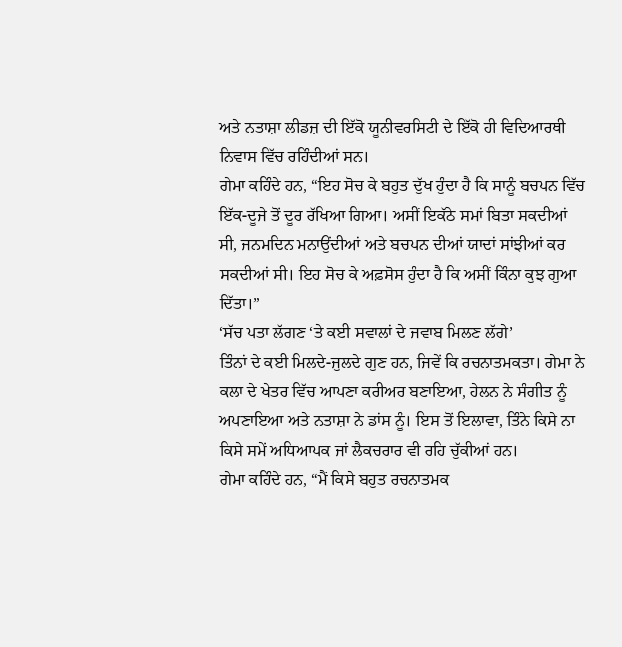ਅਤੇ ਨਤਾਸ਼ਾ ਲੀਡਜ਼ ਦੀ ਇੱਕੋ ਯੂਨੀਵਰਸਿਟੀ ਦੇ ਇੱਕੋ ਹੀ ਵਿਦਿਆਰਥੀ ਨਿਵਾਸ ਵਿੱਚ ਰਹਿੰਦੀਆਂ ਸਨ।
ਗੇਮਾ ਕਹਿੰਦੇ ਹਨ, “ਇਹ ਸੋਚ ਕੇ ਬਹੁਤ ਦੁੱਖ ਹੁੰਦਾ ਹੈ ਕਿ ਸਾਨੂੰ ਬਚਪਨ ਵਿੱਚ ਇੱਕ-ਦੂਜੇ ਤੋਂ ਦੂਰ ਰੱਖਿਆ ਗਿਆ। ਅਸੀਂ ਇਕੱਠੇ ਸਮਾਂ ਬਿਤਾ ਸਕਦੀਆਂ ਸੀ, ਜਨਮਦਿਨ ਮਨਾਉਂਦੀਆਂ ਅਤੇ ਬਚਪਨ ਦੀਆਂ ਯਾਦਾਂ ਸਾਂਝੀਆਂ ਕਰ ਸਕਦੀਆਂ ਸੀ। ਇਹ ਸੋਚ ਕੇ ਅਫ਼ਸੋਸ ਹੁੰਦਾ ਹੈ ਕਿ ਅਸੀਂ ਕਿੰਨਾ ਕੁਝ ਗੁਆ ਦਿੱਤਾ।”
‘ਸੱਚ ਪਤਾ ਲੱਗਣ ‘ਤੇ ਕਈ ਸਵਾਲਾਂ ਦੇ ਜਵਾਬ ਮਿਲਣ ਲੱਗੇ’
ਤਿੰਨਾਂ ਦੇ ਕਈ ਮਿਲਦੇ-ਜੁਲਦੇ ਗੁਣ ਹਨ, ਜਿਵੇਂ ਕਿ ਰਚਨਾਤਮਕਤਾ। ਗੇਮਾ ਨੇ ਕਲਾ ਦੇ ਖੇਤਰ ਵਿੱਚ ਆਪਣਾ ਕਰੀਅਰ ਬਣਾਇਆ, ਹੇਲਨ ਨੇ ਸੰਗੀਤ ਨੂੰ ਅਪਣਾਇਆ ਅਤੇ ਨਤਾਸ਼ਾ ਨੇ ਡਾਂਸ ਨੂੰ। ਇਸ ਤੋਂ ਇਲਾਵਾ, ਤਿੰਨੇ ਕਿਸੇ ਨਾ ਕਿਸੇ ਸਮੇਂ ਅਧਿਆਪਕ ਜਾਂ ਲੈਕਚਰਾਰ ਵੀ ਰਹਿ ਚੁੱਕੀਆਂ ਹਨ।
ਗੇਮਾ ਕਹਿੰਦੇ ਹਨ, “ਮੈਂ ਕਿਸੇ ਬਹੁਤ ਰਚਨਾਤਮਕ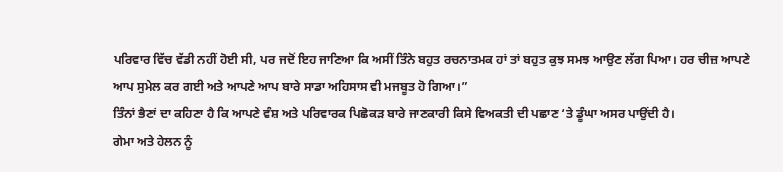ਪਰਿਵਾਰ ਵਿੱਚ ਵੱਡੀ ਨਹੀਂ ਹੋਈ ਸੀ, ਪਰ ਜਦੋਂ ਇਹ ਜਾਣਿਆ ਕਿ ਅਸੀਂ ਤਿੰਨੇ ਬਹੁਤ ਰਚਨਾਤਮਕ ਹਾਂ ਤਾਂ ਬਹੁਤ ਕੁਝ ਸਮਝ ਆਉਣ ਲੱਗ ਪਿਆ। ਹਰ ਚੀਜ਼ ਆਪਣੇ ਆਪ ਸੁਮੇਲ ਕਰ ਗਈ ਅਤੇ ਆਪਣੇ ਆਪ ਬਾਰੇ ਸਾਡਾ ਅਹਿਸਾਸ ਵੀ ਮਜਬੂਤ ਹੋ ਗਿਆ।”
ਤਿੰਨਾਂ ਭੈਣਾਂ ਦਾ ਕਹਿਣਾ ਹੈ ਕਿ ਆਪਣੇ ਵੰਸ਼ ਅਤੇ ਪਰਿਵਾਰਕ ਪਿਛੋਕੜ ਬਾਰੇ ਜਾਣਕਾਰੀ ਕਿਸੇ ਵਿਅਕਤੀ ਦੀ ਪਛਾਣ ‘ਤੇ ਡੂੰਘਾ ਅਸਰ ਪਾਉਂਦੀ ਹੈ।
ਗੇਮਾ ਅਤੇ ਹੇਲਨ ਨੂੰ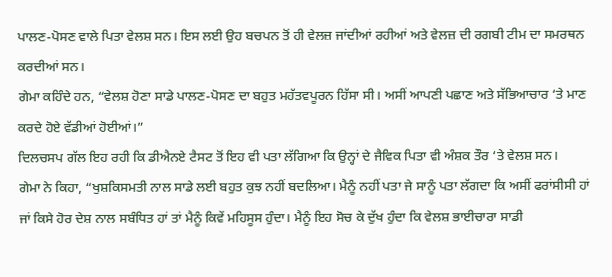ਪਾਲਣ-ਪੋਸਣ ਵਾਲੇ ਪਿਤਾ ਵੇਲਸ਼ ਸਨ। ਇਸ ਲਈ ਉਹ ਬਚਪਨ ਤੋਂ ਹੀ ਵੇਲਜ਼ ਜਾਂਦੀਆਂ ਰਹੀਆਂ ਅਤੇ ਵੇਲਜ਼ ਦੀ ਰਗਬੀ ਟੀਮ ਦਾ ਸਮਰਥਨ ਕਰਦੀਆਂ ਸਨ।
ਗੇਮਾ ਕਹਿੰਦੇ ਹਨ, “ਵੇਲਸ਼ ਹੋਣਾ ਸਾਡੇ ਪਾਲਣ-ਪੋਸਣ ਦਾ ਬਹੁਤ ਮਹੱਤਵਪੂਰਨ ਹਿੱਸਾ ਸੀ। ਅਸੀਂ ਆਪਣੀ ਪਛਾਣ ਅਤੇ ਸੱਭਿਆਚਾਰ ‘ਤੇ ਮਾਣ ਕਰਦੇ ਹੋਏ ਵੱਡੀਆਂ ਹੋਈਆਂ।”
ਦਿਲਚਸਪ ਗੱਲ ਇਹ ਰਹੀ ਕਿ ਡੀਐਨਏ ਟੈਸਟ ਤੋਂ ਇਹ ਵੀ ਪਤਾ ਲੱਗਿਆ ਕਿ ਉਨ੍ਹਾਂ ਦੇ ਜੈਵਿਕ ਪਿਤਾ ਵੀ ਅੰਸ਼ਕ ਤੌਰ ‘ਤੇ ਵੇਲਸ਼ ਸਨ।
ਗੇਮਾ ਨੇ ਕਿਹਾ, “ਖੁਸ਼ਕਿਸਮਤੀ ਨਾਲ ਸਾਡੇ ਲਈ ਬਹੁਤ ਕੁਝ ਨਹੀਂ ਬਦਲਿਆ। ਮੈਨੂੰ ਨਹੀਂ ਪਤਾ ਜੇ ਸਾਨੂੰ ਪਤਾ ਲੱਗਦਾ ਕਿ ਅਸੀਂ ਫਰਾਂਸੀਸੀ ਹਾਂ ਜਾਂ ਕਿਸੇ ਹੋਰ ਦੇਸ਼ ਨਾਲ ਸਬੰਧਿਤ ਹਾਂ ਤਾਂ ਮੈਨੂੰ ਕਿਵੇਂ ਮਹਿਸੂਸ ਹੁੰਦਾ। ਮੈਨੂੰ ਇਹ ਸੋਚ ਕੇ ਦੁੱਖ ਹੁੰਦਾ ਕਿ ਵੇਲਸ਼ ਭਾਈਚਾਰਾ ਸਾਡੀ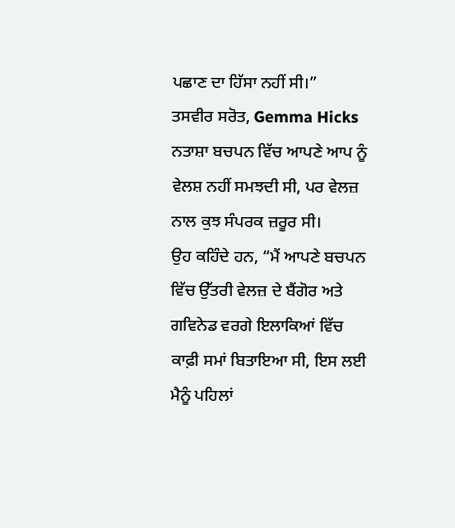ਪਛਾਣ ਦਾ ਹਿੱਸਾ ਨਹੀਂ ਸੀ।”
ਤਸਵੀਰ ਸਰੋਤ, Gemma Hicks
ਨਤਾਸ਼ਾ ਬਚਪਨ ਵਿੱਚ ਆਪਣੇ ਆਪ ਨੂੰ ਵੇਲਸ਼ ਨਹੀਂ ਸਮਝਦੀ ਸੀ, ਪਰ ਵੇਲਜ਼ ਨਾਲ ਕੁਝ ਸੰਪਰਕ ਜ਼ਰੂਰ ਸੀ।
ਉਹ ਕਹਿੰਦੇ ਹਨ, “ਮੈਂ ਆਪਣੇ ਬਚਪਨ ਵਿੱਚ ਉੱਤਰੀ ਵੇਲਜ਼ ਦੇ ਬੈਂਗੋਰ ਅਤੇ ਗਵਿਨੇਡ ਵਰਗੇ ਇਲਾਕਿਆਂ ਵਿੱਚ ਕਾਫ਼ੀ ਸਮਾਂ ਬਿਤਾਇਆ ਸੀ, ਇਸ ਲਈ ਮੈਨੂੰ ਪਹਿਲਾਂ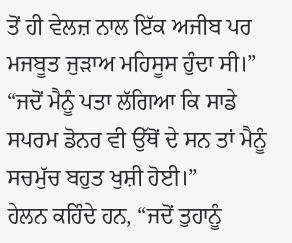ਤੋਂ ਹੀ ਵੇਲਜ਼ ਨਾਲ ਇੱਕ ਅਜੀਬ ਪਰ ਮਜਬੂਤ ਜੁੜਾਅ ਮਹਿਸੂਸ ਹੁੰਦਾ ਸੀ।”
“ਜਦੋਂ ਮੈਨੂੰ ਪਤਾ ਲੱਗਿਆ ਕਿ ਸਾਡੇ ਸਪਰਮ ਡੋਨਰ ਵੀ ਉੱਥੋਂ ਦੇ ਸਨ ਤਾਂ ਮੈਨੂੰ ਸਚਮੁੱਚ ਬਹੁਤ ਖੁਸ਼ੀ ਹੋਈ।”
ਹੇਲਨ ਕਹਿੰਦੇ ਹਨ, “ਜਦੋਂ ਤੁਹਾਨੂੰ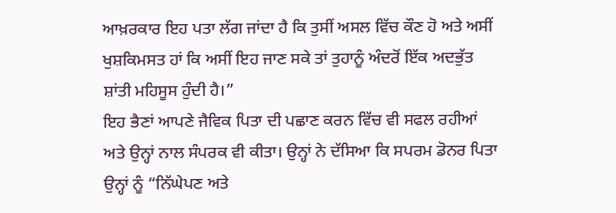ਆਖ਼ਰਕਾਰ ਇਹ ਪਤਾ ਲੱਗ ਜਾਂਦਾ ਹੈ ਕਿ ਤੁਸੀਂ ਅਸਲ ਵਿੱਚ ਕੌਣ ਹੋ ਅਤੇ ਅਸੀਂ ਖੁਸ਼ਕਿਮਸਤ ਹਾਂ ਕਿ ਅਸੀਂ ਇਹ ਜਾਣ ਸਕੇ ਤਾਂ ਤੁਹਾਨੂੰ ਅੰਦਰੋਂ ਇੱਕ ਅਦਭੁੱਤ ਸ਼ਾਂਤੀ ਮਹਿਸੂਸ ਹੁੰਦੀ ਹੈ।”
ਇਹ ਭੈਣਾਂ ਆਪਣੇ ਜੈਵਿਕ ਪਿਤਾ ਦੀ ਪਛਾਣ ਕਰਨ ਵਿੱਚ ਵੀ ਸਫਲ ਰਹੀਆਂ ਅਤੇ ਉਨ੍ਹਾਂ ਨਾਲ ਸੰਪਰਕ ਵੀ ਕੀਤਾ। ਉਨ੍ਹਾਂ ਨੇ ਦੱਸਿਆ ਕਿ ਸਪਰਮ ਡੋਨਰ ਪਿਤਾ ਉਨ੍ਹਾਂ ਨੂੰ “ਨਿੱਘੇਪਣ ਅਤੇ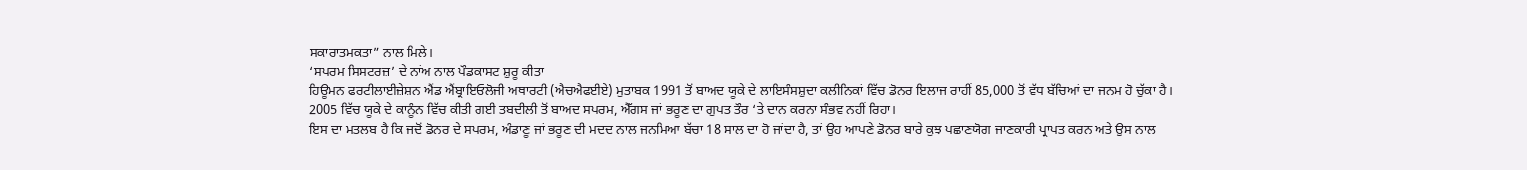ਸਕਾਰਾਤਮਕਤਾ” ਨਾਲ ਮਿਲੇ।
‘ਸਪਰਮ ਸਿਸਟਰਜ਼’ ਦੇ ਨਾਂਅ ਨਾਲ ਪੌਡਕਾਸਟ ਸ਼ੁਰੂ ਕੀਤਾ
ਹਿਊਮਨ ਫਰਟੀਲਾਈਜ਼ੇਸ਼ਨ ਐਂਡ ਐਂਬ੍ਰਾਇਓਲੋਜੀ ਅਥਾਰਟੀ (ਐਚਐਫਈਏ) ਮੁਤਾਬਕ 1991 ਤੋਂ ਬਾਅਦ ਯੂਕੇ ਦੇ ਲਾਇਸੰਸਸ਼ੁਦਾ ਕਲੀਨਿਕਾਂ ਵਿੱਚ ਡੋਨਰ ਇਲਾਜ ਰਾਹੀਂ 85,000 ਤੋਂ ਵੱਧ ਬੱਚਿਆਂ ਦਾ ਜਨਮ ਹੋ ਚੁੱਕਾ ਹੈ।
2005 ਵਿੱਚ ਯੂਕੇ ਦੇ ਕਾਨੂੰਨ ਵਿੱਚ ਕੀਤੀ ਗਈ ਤਬਦੀਲੀ ਤੋਂ ਬਾਅਦ ਸਪਰਮ, ਐੱਗਸ ਜਾਂ ਭਰੂਣ ਦਾ ਗੁਪਤ ਤੌਰ ‘ਤੇ ਦਾਨ ਕਰਨਾ ਸੰਭਵ ਨਹੀਂ ਰਿਹਾ।
ਇਸ ਦਾ ਮਤਲਬ ਹੈ ਕਿ ਜਦੋਂ ਡੋਨਰ ਦੇ ਸਪਰਮ, ਅੰਡਾਣੂ ਜਾਂ ਭਰੂਣ ਦੀ ਮਦਦ ਨਾਲ ਜਨਮਿਆ ਬੱਚਾ 18 ਸਾਲ ਦਾ ਹੋ ਜਾਂਦਾ ਹੈ, ਤਾਂ ਉਹ ਆਪਣੇ ਡੋਨਰ ਬਾਰੇ ਕੁਝ ਪਛਾਣਯੋਗ ਜਾਣਕਾਰੀ ਪ੍ਰਾਪਤ ਕਰਨ ਅਤੇ ਉਸ ਨਾਲ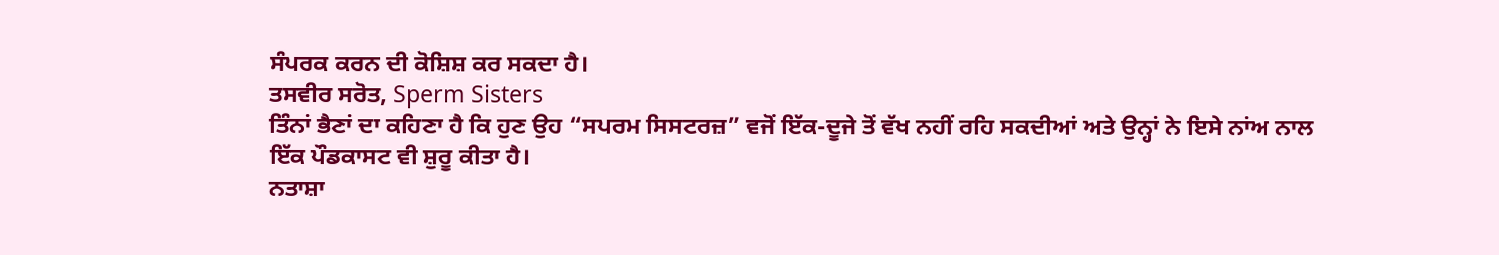ਸੰਪਰਕ ਕਰਨ ਦੀ ਕੋਸ਼ਿਸ਼ ਕਰ ਸਕਦਾ ਹੈ।
ਤਸਵੀਰ ਸਰੋਤ, Sperm Sisters
ਤਿੰਨਾਂ ਭੈਣਾਂ ਦਾ ਕਹਿਣਾ ਹੈ ਕਿ ਹੁਣ ਉਹ “ਸਪਰਮ ਸਿਸਟਰਜ਼” ਵਜੋਂ ਇੱਕ-ਦੂਜੇ ਤੋਂ ਵੱਖ ਨਹੀਂ ਰਹਿ ਸਕਦੀਆਂ ਅਤੇ ਉਨ੍ਹਾਂ ਨੇ ਇਸੇ ਨਾਂਅ ਨਾਲ ਇੱਕ ਪੌਡਕਾਸਟ ਵੀ ਸ਼ੁਰੂ ਕੀਤਾ ਹੈ।
ਨਤਾਸ਼ਾ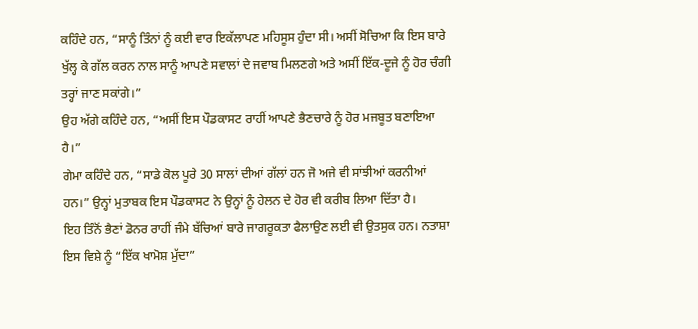ਕਹਿੰਦੇ ਹਨ, “ਸਾਨੂੰ ਤਿੰਨਾਂ ਨੂੰ ਕਈ ਵਾਰ ਇਕੱਲਾਪਣ ਮਹਿਸੂਸ ਹੁੰਦਾ ਸੀ। ਅਸੀਂ ਸੋਚਿਆ ਕਿ ਇਸ ਬਾਰੇ ਖੁੱਲ੍ਹ ਕੇ ਗੱਲ ਕਰਨ ਨਾਲ ਸਾਨੂੰ ਆਪਣੇ ਸਵਾਲਾਂ ਦੇ ਜਵਾਬ ਮਿਲਣਗੇ ਅਤੇ ਅਸੀਂ ਇੱਕ-ਦੂਜੇ ਨੂੰ ਹੋਰ ਚੰਗੀ ਤਰ੍ਹਾਂ ਜਾਣ ਸਕਾਂਗੇ।”
ਉਹ ਅੱਗੇ ਕਹਿੰਦੇ ਹਨ, “ਅਸੀਂ ਇਸ ਪੌਡਕਾਸਟ ਰਾਹੀਂ ਆਪਣੇ ਭੈਣਚਾਰੇ ਨੂੰ ਹੋਰ ਮਜਬੂਤ ਬਣਾਇਆ ਹੈ।”
ਗੇਮਾ ਕਹਿੰਦੇ ਹਨ, “ਸਾਡੇ ਕੋਲ ਪੂਰੇ 30 ਸਾਲਾਂ ਦੀਆਂ ਗੱਲਾਂ ਹਨ ਜੋ ਅਜੇ ਵੀ ਸਾਂਝੀਆਂ ਕਰਨੀਆਂ ਹਨ।” ਉਨ੍ਹਾਂ ਮੁਤਾਬਕ ਇਸ ਪੌਡਕਾਸਟ ਨੇ ਉਨ੍ਹਾਂ ਨੂੰ ਹੇਲਨ ਦੇ ਹੋਰ ਵੀ ਕਰੀਬ ਲਿਆ ਦਿੱਤਾ ਹੈ।
ਇਹ ਤਿੰਨੋਂ ਭੈਣਾਂ ਡੋਨਰ ਰਾਹੀਂ ਜੰਮੇ ਬੱਚਿਆਂ ਬਾਰੇ ਜਾਗਰੂਕਤਾ ਫੈਲਾਉਣ ਲਈ ਵੀ ਉਤਸੁਕ ਹਨ। ਨਤਾਸ਼ਾ ਇਸ ਵਿਸ਼ੇ ਨੂੰ “ਇੱਕ ਖਾਮੋਸ਼ ਮੁੱਦਾ”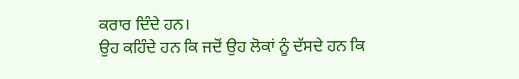ਕਰਾਰ ਦਿੰਦੇ ਹਨ।
ਉਹ ਕਹਿੰਦੇ ਹਨ ਕਿ ਜਦੋਂ ਉਹ ਲੋਕਾਂ ਨੂੰ ਦੱਸਦੇ ਹਨ ਕਿ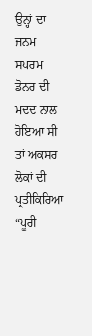ਉਨ੍ਹਾਂ ਦਾ ਜਨਮ ਸਪਰਮ ਡੋਨਰ ਦੀ ਮਦਦ ਨਾਲ ਹੋਇਆ ਸੀ ਤਾਂ ਅਕਸਰ ਲੋਕਾਂ ਦੀ ਪ੍ਰਤੀਕਿਰਿਆ “ਪੂਰੀ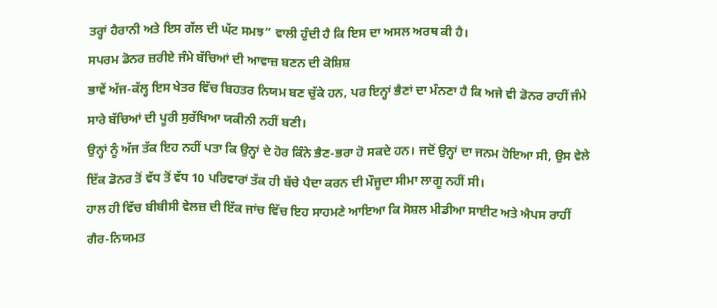ਤਰ੍ਹਾਂ ਹੈਰਾਨੀ ਅਤੇ ਇਸ ਗੱਲ ਦੀ ਘੱਟ ਸਮਝ” ਵਾਲੀ ਹੁੰਦੀ ਹੈ ਕਿ ਇਸ ਦਾ ਅਸਲ ਅਰਥ ਕੀ ਹੈ।
ਸਪਰਮ ਡੋਨਰ ਜ਼ਰੀਏ ਜੰਮੇ ਬੱਚਿਆਂ ਦੀ ਆਵਾਜ਼ ਬਣਨ ਦੀ ਕੋਸ਼ਿਸ਼
ਭਾਵੇਂ ਅੱਜ-ਕੱਲ੍ਹ ਇਸ ਖੇਤਰ ਵਿੱਚ ਬਿਹਤਰ ਨਿਯਮ ਬਣ ਚੁੱਕੇ ਹਨ, ਪਰ ਇਨ੍ਹਾਂ ਭੈਣਾਂ ਦਾ ਮੰਨਣਾ ਹੈ ਕਿ ਅਜੇ ਵੀ ਡੋਨਰ ਰਾਹੀਂ ਜੰਮੇ ਸਾਰੇ ਬੱਚਿਆਂ ਦੀ ਪੂਰੀ ਸੁਰੱਖਿਆ ਯਕੀਨੀ ਨਹੀਂ ਬਣੀ।
ਉਨ੍ਹਾਂ ਨੂੰ ਅੱਜ ਤੱਕ ਇਹ ਨਹੀਂ ਪਤਾ ਕਿ ਉਨ੍ਹਾਂ ਦੇ ਹੋਰ ਕਿੰਨੇ ਭੈਣ-ਭਰਾ ਹੋ ਸਕਦੇ ਹਨ। ਜਦੋਂ ਉਨ੍ਹਾਂ ਦਾ ਜਨਮ ਹੋਇਆ ਸੀ, ਉਸ ਵੇਲੇ ਇੱਕ ਡੋਨਰ ਤੋਂ ਵੱਧ ਤੋਂ ਵੱਧ 10 ਪਰਿਵਾਰਾਂ ਤੱਕ ਹੀ ਬੱਚੇ ਪੈਦਾ ਕਰਨ ਦੀ ਮੌਜੂਦਾ ਸੀਮਾ ਲਾਗੂ ਨਹੀਂ ਸੀ।
ਹਾਲ ਹੀ ਵਿੱਚ ਬੀਬੀਸੀ ਵੇਲਜ਼ ਦੀ ਇੱਕ ਜਾਂਚ ਵਿੱਚ ਇਹ ਸਾਹਮਣੇ ਆਇਆ ਕਿ ਸੋਸ਼ਲ ਮੀਡੀਆ ਸਾਈਟ ਅਤੇ ਐਪਸ ਰਾਹੀਂ ਗੈਰ-ਨਿਯਮਤ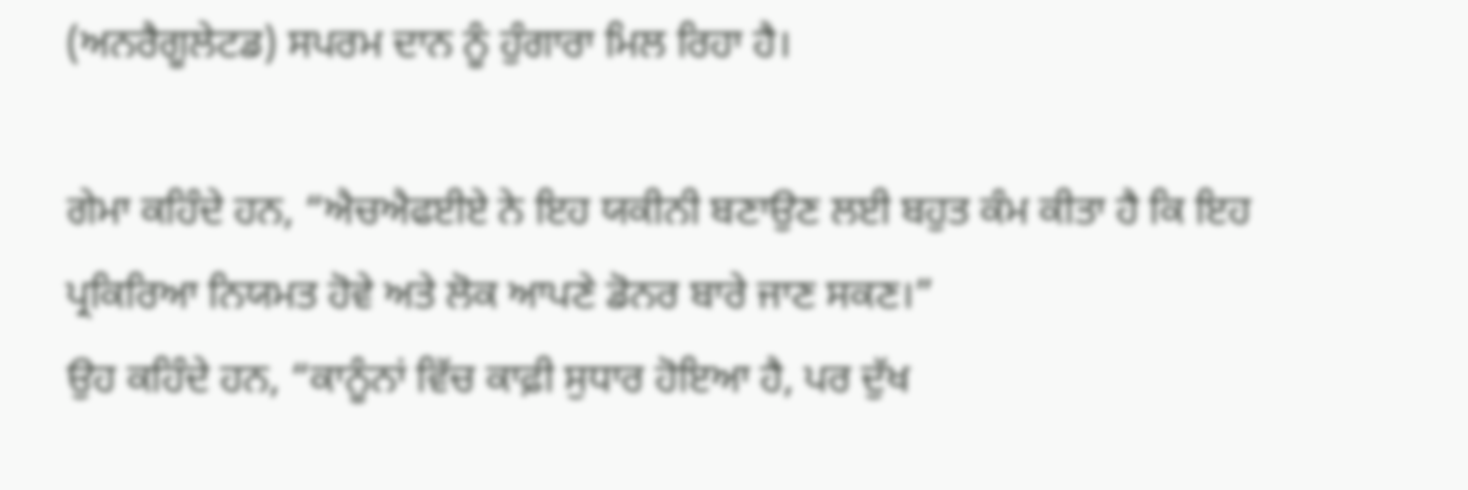(ਅਨਰੈਗੂਲੇਟਡ) ਸਪਰਮ ਦਾਨ ਨੂੰ ਹੁੰਗਾਰਾ ਮਿਲ ਰਿਹਾ ਹੈ।

ਗੇਮਾ ਕਹਿੰਦੇ ਹਨ, “ਐਚਐਫਈਏ ਨੇ ਇਹ ਯਕੀਨੀ ਬਣਾਉਣ ਲਈ ਬਹੁਤ ਕੰਮ ਕੀਤਾ ਹੈ ਕਿ ਇਹ ਪ੍ਰਕਿਰਿਆ ਨਿਯਮਤ ਹੋਵੇ ਅਤੇ ਲੋਕ ਆਪਣੇ ਡੋਨਰ ਬਾਰੇ ਜਾਣ ਸਕਣ।”
ਉਹ ਕਹਿੰਦੇ ਹਨ, “ਕਾਨੂੰਨਾਂ ਵਿੱਚ ਕਾਫ਼ੀ ਸੁਧਾਰ ਹੋਇਆ ਹੈ, ਪਰ ਦੁੱਖ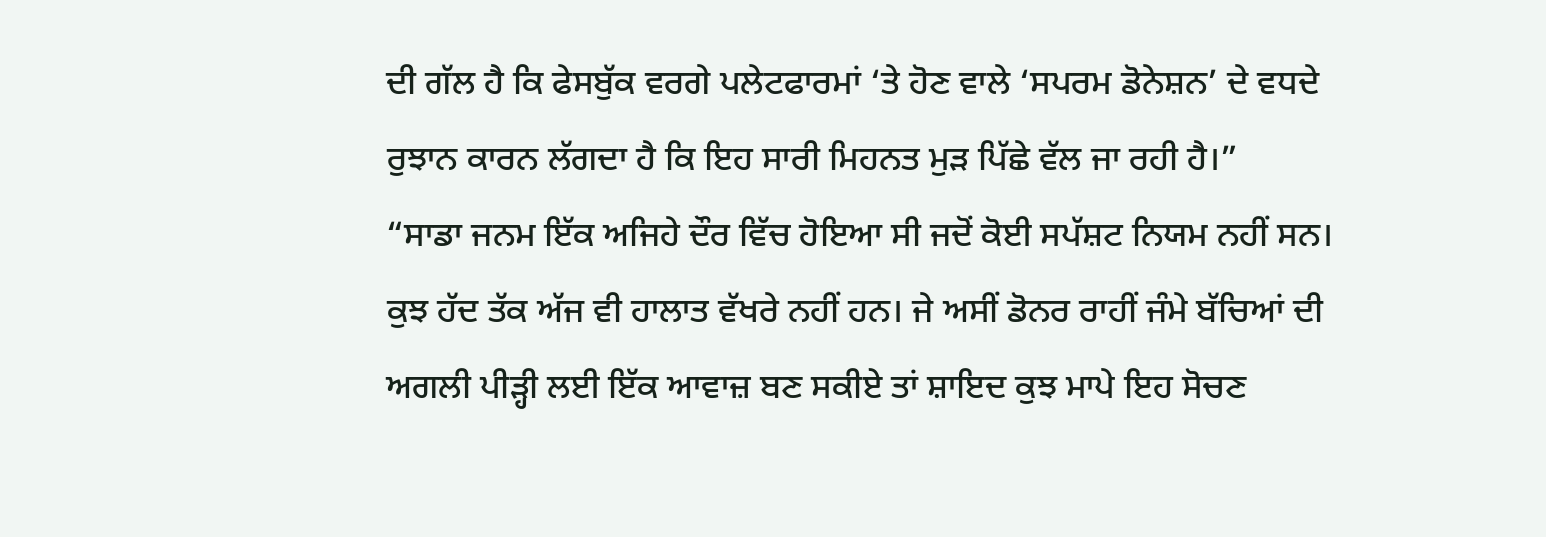ਦੀ ਗੱਲ ਹੈ ਕਿ ਫੇਸਬੁੱਕ ਵਰਗੇ ਪਲੇਟਫਾਰਮਾਂ ‘ਤੇ ਹੋਣ ਵਾਲੇ ‘ਸਪਰਮ ਡੋਨੇਸ਼ਨ’ ਦੇ ਵਧਦੇ ਰੁਝਾਨ ਕਾਰਨ ਲੱਗਦਾ ਹੈ ਕਿ ਇਹ ਸਾਰੀ ਮਿਹਨਤ ਮੁੜ ਪਿੱਛੇ ਵੱਲ ਜਾ ਰਹੀ ਹੈ।”
“ਸਾਡਾ ਜਨਮ ਇੱਕ ਅਜਿਹੇ ਦੌਰ ਵਿੱਚ ਹੋਇਆ ਸੀ ਜਦੋਂ ਕੋਈ ਸਪੱਸ਼ਟ ਨਿਯਮ ਨਹੀਂ ਸਨ। ਕੁਝ ਹੱਦ ਤੱਕ ਅੱਜ ਵੀ ਹਾਲਾਤ ਵੱਖਰੇ ਨਹੀਂ ਹਨ। ਜੇ ਅਸੀਂ ਡੋਨਰ ਰਾਹੀਂ ਜੰਮੇ ਬੱਚਿਆਂ ਦੀ ਅਗਲੀ ਪੀੜ੍ਹੀ ਲਈ ਇੱਕ ਆਵਾਜ਼ ਬਣ ਸਕੀਏ ਤਾਂ ਸ਼ਾਇਦ ਕੁਝ ਮਾਪੇ ਇਹ ਸੋਚਣ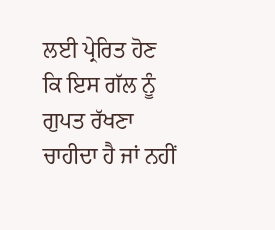ਲਈ ਪ੍ਰੇਰਿਤ ਹੋਣ ਕਿ ਇਸ ਗੱਲ ਨੂੰ ਗੁਪਤ ਰੱਖਣਾ ਚਾਹੀਦਾ ਹੈ ਜਾਂ ਨਹੀਂ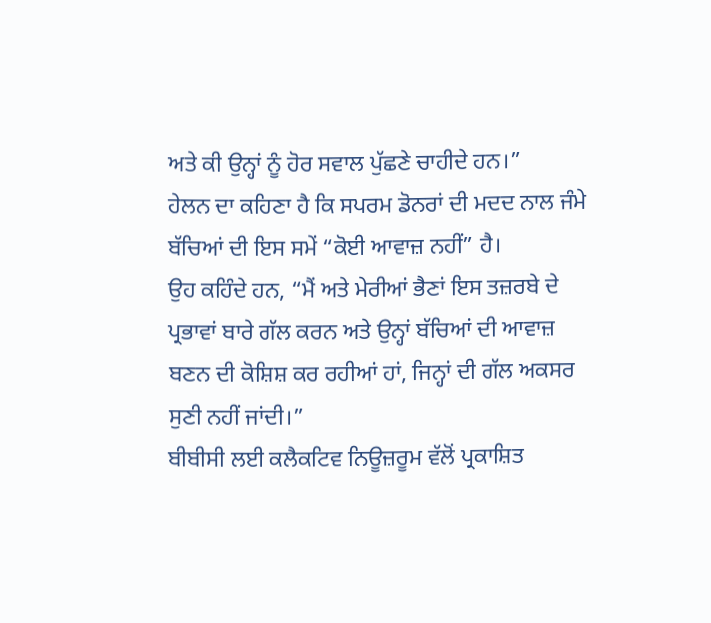ਅਤੇ ਕੀ ਉਨ੍ਹਾਂ ਨੂੰ ਹੋਰ ਸਵਾਲ ਪੁੱਛਣੇ ਚਾਹੀਦੇ ਹਨ।”
ਹੇਲਨ ਦਾ ਕਹਿਣਾ ਹੈ ਕਿ ਸਪਰਮ ਡੋਨਰਾਂ ਦੀ ਮਦਦ ਨਾਲ ਜੰਮੇ ਬੱਚਿਆਂ ਦੀ ਇਸ ਸਮੇਂ “ਕੋਈ ਆਵਾਜ਼ ਨਹੀਂ” ਹੈ।
ਉਹ ਕਹਿੰਦੇ ਹਨ, “ਮੈਂ ਅਤੇ ਮੇਰੀਆਂ ਭੈਣਾਂ ਇਸ ਤਜ਼ਰਬੇ ਦੇ ਪ੍ਰਭਾਵਾਂ ਬਾਰੇ ਗੱਲ ਕਰਨ ਅਤੇ ਉਨ੍ਹਾਂ ਬੱਚਿਆਂ ਦੀ ਆਵਾਜ਼ ਬਣਨ ਦੀ ਕੋਸ਼ਿਸ਼ ਕਰ ਰਹੀਆਂ ਹਾਂ, ਜਿਨ੍ਹਾਂ ਦੀ ਗੱਲ ਅਕਸਰ ਸੁਣੀ ਨਹੀਂ ਜਾਂਦੀ।”
ਬੀਬੀਸੀ ਲਈ ਕਲੈਕਟਿਵ ਨਿਊਜ਼ਰੂਮ ਵੱਲੋਂ ਪ੍ਰਕਾਸ਼ਿਤ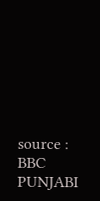source : BBC PUNJABI